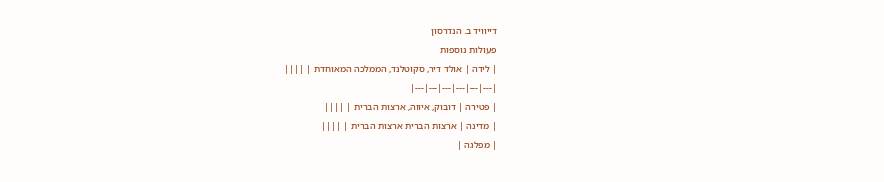דייוויד ב. הנדרסון
פעולות נוספות
| לידה | אולד דיר, סקוטלנד, הממלכה המאוחדת | ||||
|---|---|---|---|---|---|
| פטירה | דובוק, איווה, ארצות הברית | ||||
| מדינה | ארצות הברית ארצות הברית | ||||
| מפלגה |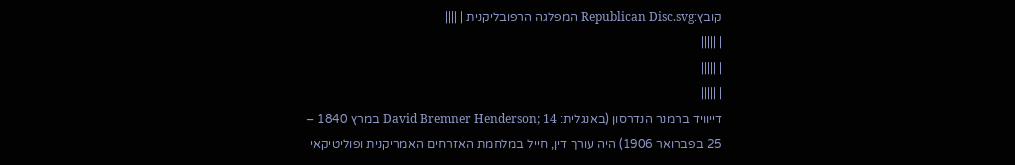קובץ:Republican Disc.svg המפלגה הרפובליקנית | ||||
| |||||
| |||||
| |||||
דייוויד ברמנר הנדרסון (באנגלית: David Bremner Henderson; 14 במרץ 1840 – 25 בפברואר 1906) היה עורך דין, חייל במלחמת האזרחים האמריקנית ופוליטיקאי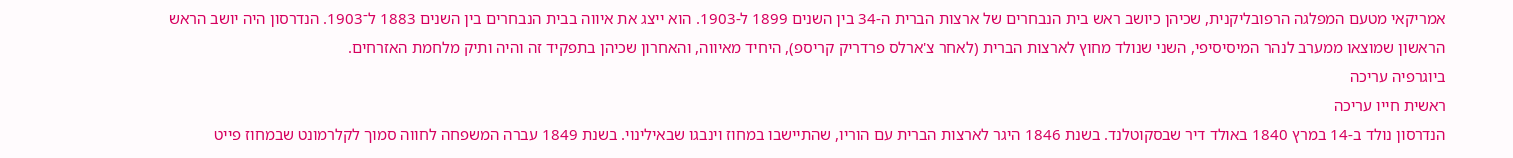אמריקאי מטעם המפלגה הרפובליקנית, שכיהן כיושב ראש בית הנבחרים של ארצות הברית ה-34 בין השנים 1899 ל-1903. הוא ייצג את איווה בבית הנבחרים בין השנים 1883 ל־1903. הנדרסון היה יושב הראש הראשון שמוצאו ממערב לנהר המיסיסיפי, השני שנולד מחוץ לארצות הברית (לאחר צ'ארלס פרדריק קריספ), היחיד מאיווה, והאחרון שכיהן בתפקיד זה והיה ותיק מלחמת האזרחים.
ביוגרפיה עריכה
ראשית חייו עריכה
הנדרסון נולד ב-14 במרץ 1840 באולד דיר שבסקוטלנד. בשנת 1846 היגר לארצות הברית עם הוריו, שהתיישבו במחוז וינבגו שבאילינוי. בשנת 1849 עברה המשפחה לחווה סמוך לקלרמונט שבמחוז פייט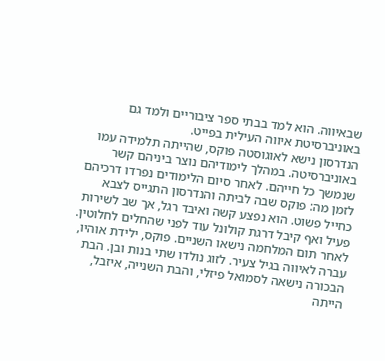שבאיווה. הוא למד בבתי ספר ציבוריים ולמד גם באוניברסיטת איווה העילית בפייט.
הנדרסון נישא לאוגוסטה פוקס, שהייתה תלמידה עמו באוניברסיטה. במהלך לימודיהם נוצר ביניהם קשר שנמשך כל חייהם. לאחר סיום הלימודים נפרדו דרכיהם לזמן מה: פוקס שבה לביתה והנדרסון התגייס לצבא כחייל פשוט. הוא נפצע קשה ואיבד רגל, אך שב לשירות פעיל ואף קיבל דרגת קולונל עוד לפני שהחלים לחלוטין. לאחר תום המלחמה נישאו השניים. פוקס, ילידת אוהיו, עברה לאיווה בגיל צעיר. לזוג נולדו שתי בנות ובן. הבת הבכורה נישאה לסמואל פיזלי, והבת השנייה, איזבל, הייתה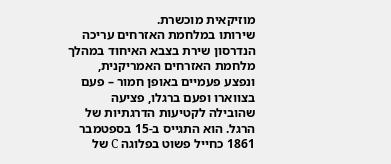מוזיקאית מוכשרת.
שירותו במלחמת האזרחים עריכה
הנדרסון שירת בצבא האיחוד במהלך מלחמת האזרחים האמריקנית, ונפצע פעמיים באופן חמור – פעם בצווארו ופעם ברגלו, פציעה שהובילה לקטיעות הדרגתיות של הרגל. הוא התגייס ב-15 בספטמבר 1861 כחייל פשוט בפלוגה C של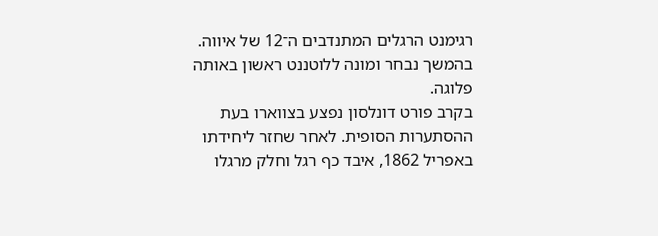רגימנט הרגלים המתנדבים ה־12 של איווה. בהמשך נבחר ומונה ללוטננט ראשון באותה פלוגה.
בקרב פורט דונלסון נפצע בצווארו בעת ההסתערות הסופית. לאחר שחזר ליחידתו באפריל 1862, איבד כף רגל וחלק מרגלו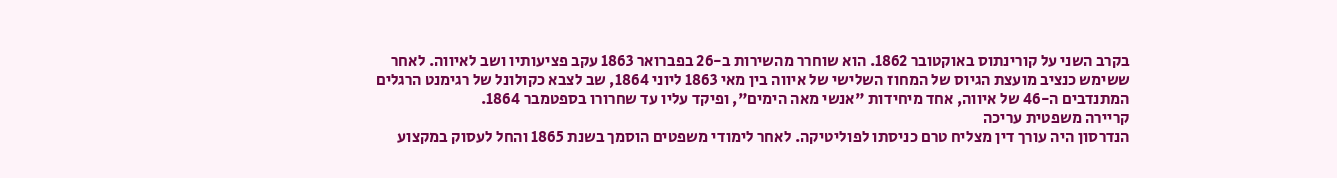בקרב השני על קורינתוס באוקטובר 1862. הוא שוחרר מהשירות ב-26 בפברואר 1863 עקב פציעותיו ושב לאיווה. לאחר ששימש כנציב מועצת הגיוס של המחוז השלישי של איווה בין מאי 1863 ליוני 1864, שב לצבא כקולונל של רגימנט הרגלים המתנדבים ה-46 של איווה, אחד מיחידות "אנשי מאה הימים", ופיקד עליו עד שחרורו בספטמבר 1864.
קריירה משפטית עריכה
הנדרסון היה עורך דין מצליח טרם כניסתו לפוליטיקה. לאחר לימודי משפטים הוסמך בשנת 1865 והחל לעסוק במקצוע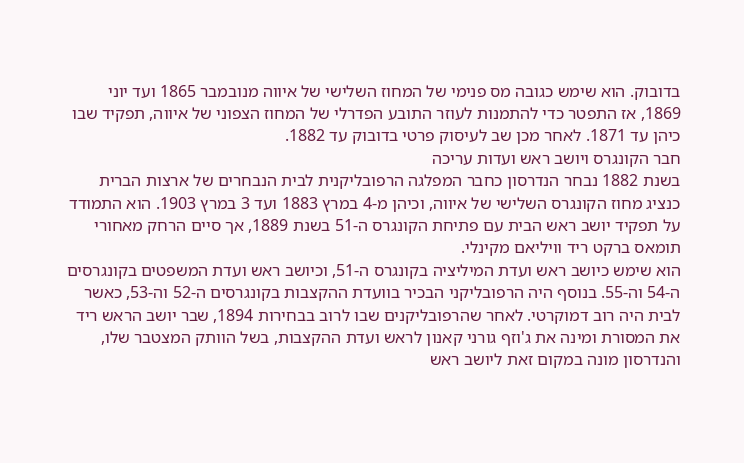בדובוק. הוא שימש כגובה מס פנימי של המחוז השלישי של איווה מנובמבר 1865 ועד יוני 1869, אז התפטר כדי להתמנות לעוזר התובע הפדרלי של המחוז הצפוני של איווה, תפקיד שבו כיהן עד 1871. לאחר מכן שב לעיסוק פרטי בדובוק עד 1882.
חבר הקונגרס ויושב ראש ועדות עריכה
בשנת 1882 נבחר הנדרסון כחבר המפלגה הרפובליקנית לבית הנבחרים של ארצות הברית כנציג מחוז הקונגרס השלישי של איווה, וכיהן מ-4 במרץ 1883 ועד 3 במרץ 1903. הוא התמודד על תפקיד יושב ראש הבית עם פתיחת הקונגרס ה-51 בשנת 1889, אך סיים הרחק מאחורי תומאס ברקט ריד וויליאם מקינלי.
הוא שימש כיושב ראש ועדת המיליציה בקונגרס ה-51, וכיושב ראש ועדת המשפטים בקונגרסים ה-54 וה-55. בנוסף היה הרפובליקני הבכיר בוועדת ההקצבות בקונגרסים ה-52 וה-53, כאשר לבית היה רוב דמוקרטי. לאחר שהרפובליקנים שבו לרוב בבחירות 1894, שבר יושב הראש ריד את המסורת ומינה את ג'וזף גורני קאנון לראש ועדת ההקצבות, בשל הוותק המצטבר שלו, והנדרסון מונה במקום זאת ליושב ראש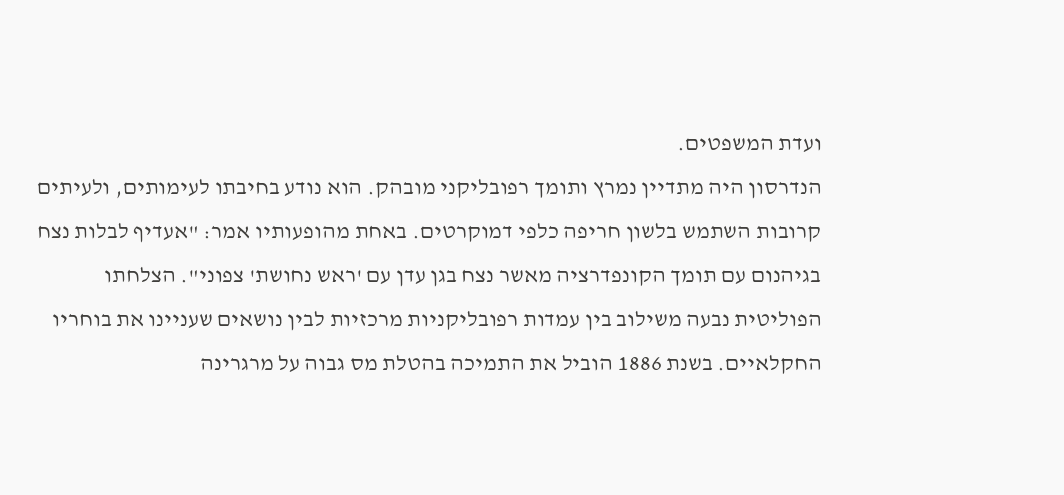ועדת המשפטים.
הנדרסון היה מתדיין נמרץ ותומך רפובליקני מובהק. הוא נודע בחיבתו לעימותים, ולעיתים קרובות השתמש בלשון חריפה כלפי דמוקרטים. באחת מהופעותיו אמר: "אעדיף לבלות נצח בגיהנום עם תומך הקונפדרציה מאשר נצח בגן עדן עם 'ראש נחושת' צפוני". הצלחתו הפוליטית נבעה משילוב בין עמדות רפובליקניות מרכזיות לבין נושאים שעניינו את בוחריו החקלאיים. בשנת 1886 הוביל את התמיכה בהטלת מס גבוה על מרגרינה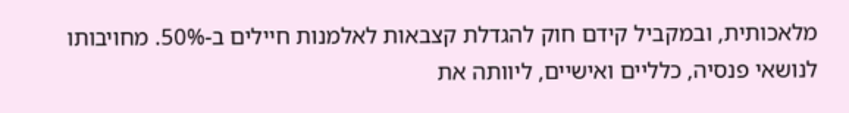מלאכותית, ובמקביל קידם חוק להגדלת קצבאות לאלמנות חיילים ב-50%. מחויבותו לנושאי פנסיה, כלליים ואישיים, ליוותה את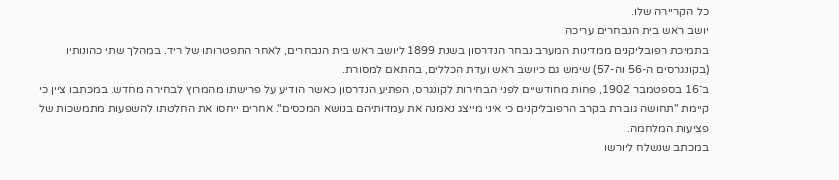כל הקריירה שלו.
יושב ראש בית הנבחרים עריכה
בתמיכת רפובליקנים ממדינות המערב נבחר הנדרסון בשנת 1899 ליושב ראש בית הנבחרים, לאחר התפטרותו של ריד. במהלך שתי כהונותיו (בקונגרסים ה-56 וה-57) שימש גם כיושב ראש ועדת הכללים, בהתאם למסורת.
ב־16 בספטמבר 1902, פחות מחודשיים לפני הבחירות לקונגרס, הפתיע הנדרסון כאשר הודיע על פרישתו מהמרוץ לבחירה מחדש. במכתבו ציין כי קיימת "תחושה גוברת בקרב הרפובליקנים כי איני מייצג נאמנה את עמדותיהם בנושא המכסים". אחרים ייחסו את החלטתו להשפעות מתמשכות של פציעות המלחמה.
במכתב שנשלח ליורשו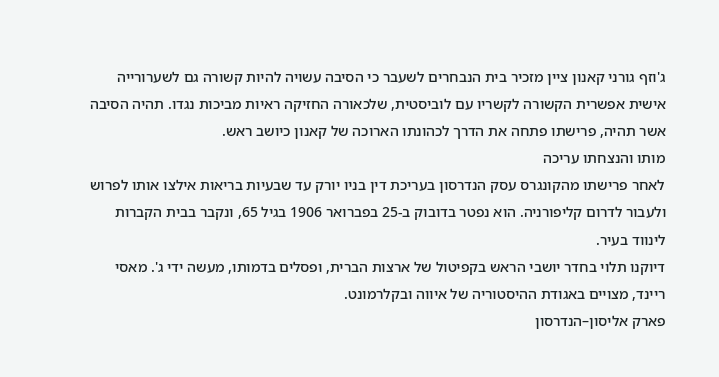ג'וזף גורני קאנון ציין מזכיר בית הנבחרים לשעבר כי הסיבה עשויה להיות קשורה גם לשערורייה אישית אפשרית הקשורה לקשריו עם לוביסטית, שלכאורה החזיקה ראיות מביכות נגדו. תהיה הסיבה אשר תהיה, פרישתו פתחה את הדרך לכהונתו הארוכה של קאנון כיושב ראש.
מותו והנצחתו עריכה
לאחר פרישתו מהקונגרס עסק הנדרסון בעריכת דין בניו יורק עד שבעיות בריאות אילצו אותו לפרוש ולעבור לדרום קליפורניה. הוא נפטר בדובוק ב-25 בפברואר 1906 בגיל 65, ונקבר בבית הקברות לינווד בעיר.
דיוקנו תלוי בחדר יושבי הראש בקפיטול של ארצות הברית, ופסלים בדמותו, מעשה ידי ג'. מאסי ריינד, מצויים באגודת ההיסטוריה של איווה ובקלרמונט.
פארק אליסון–הנדרסון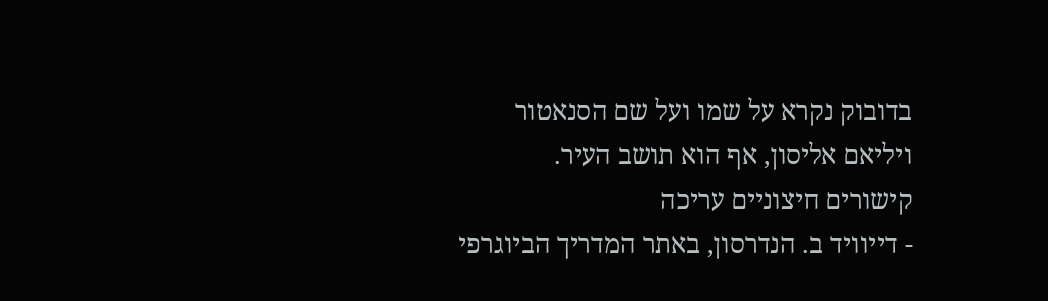בדובוק נקרא על שמו ועל שם הסנאטור ויליאם אליסון, אף הוא תושב העיר.
קישורים חיצוניים עריכה
- דייוויד ב. הנדרסון, באתר המדריך הביוגרפי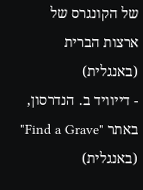של הקונגרס של ארצות הברית (באנגלית)
- דייוויד ב. הנדרסון, באתר "Find a Grave" (באנגלית)